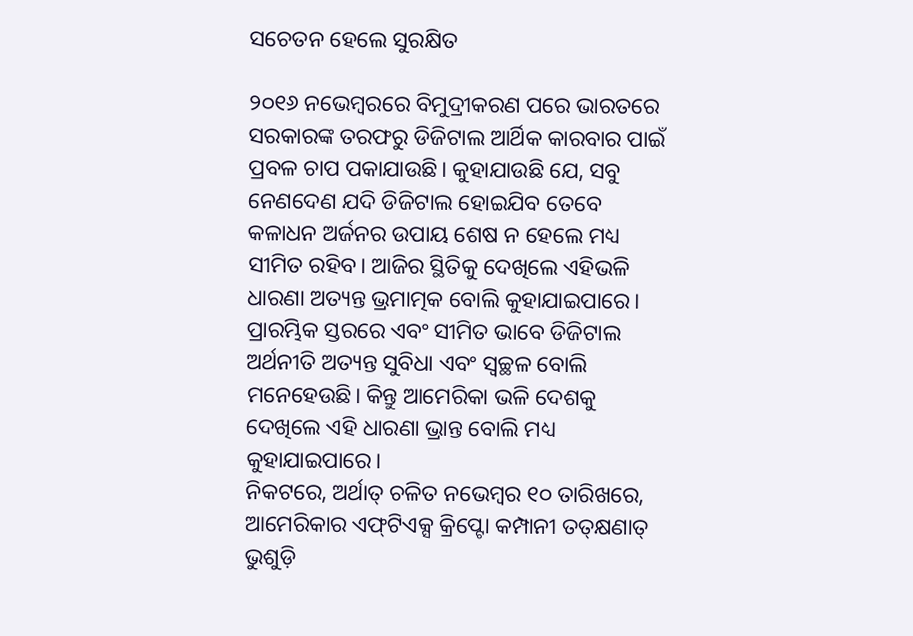ସଚେତନ ହେଲେ ସୁରକ୍ଷିତ

୨୦୧୬ ନଭେମ୍ବରରେ ବିମୁଦ୍ରୀକରଣ ପରେ ଭାରତରେ ସରକାରଙ୍କ ତରଫରୁ ଡିଜିଟାଲ ଆର୍ଥିକ କାରବାର ପାଇଁ ପ୍ରବଳ ଚାପ ପକାଯାଉଛି। କୁହାଯାଉଛି ଯେ, ସବୁ ନେଣଦେଣ ଯଦି ଡିଜିଟାଲ ହୋଇଯିବ ତେବେ କଳାଧନ ଅର୍ଜନର ଉପାୟ ଶେଷ ନ ହେଲେ ମଧ୍ୟ ସୀମିତ ରହିବ। ଆଜିର ସ୍ଥିତିକୁ ଦେଖିଲେ ଏହିଭଳି ଧାରଣା ଅତ୍ୟନ୍ତ ଭ୍ରମାତ୍ମକ ବୋଲି କୁହାଯାଇପାରେ। ପ୍ରାରମ୍ଭିକ ସ୍ତରରେ ଏବଂ ସୀମିତ ଭାବେ ଡିଜିଟାଲ ଅର୍ଥନୀତି ଅତ୍ୟନ୍ତ ସୁବିଧା ଏବଂ ସ୍ବଚ୍ଛଳ ବୋଲି ମନେହେଉଛି। କିନ୍ତୁ ଆମେରିକା ଭଳି ଦେଶକୁ ଦେଖିଲେ ଏହି ଧାରଣା ଭ୍ରାନ୍ତ ବୋଲି ମଧ୍ୟ କୁହାଯାଇପାରେ।
ନିକଟରେ, ଅର୍ଥାତ୍‌ ଚଳିତ ନଭେମ୍ବର ୧୦ ତାରିଖରେ, ଆମେରିକାର ଏଫ୍‌ଟିଏକ୍ସ କ୍ରିପ୍ଟୋ କମ୍ପାନୀ ତତ୍‌କ୍ଷଣାତ୍‌ ଭୁଶୁଡ଼ି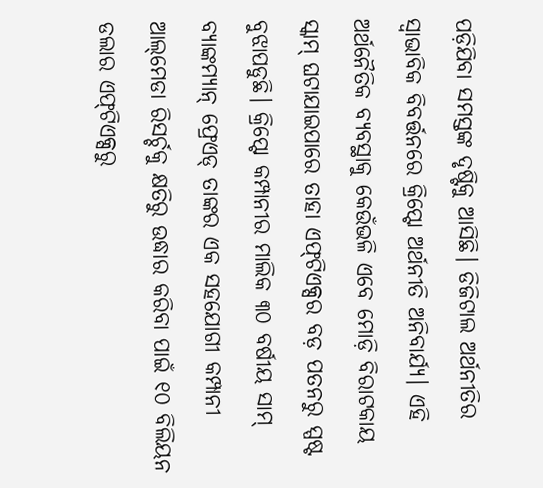ପଡ଼ିଯିବା ସମସ୍ତଙ୍କ ଦୃଷ୍ଟିକୁ ଆସିଛି। ଡିଜିଟାଲ ଅର୍ଥନୀତିର ସ୍ବାଭାବିକ ବିବର୍ତ୍ତନରେ କ୍ରିପ୍ଟୋ ଅର୍ଥନୀତି ଅନିବାର୍ଯ୍ୟ। ଏହି ଅର୍ଥନୈତିକ ବ୍ୟବସ୍ଥାକୁ କେଉଁଭଳି ଏବେ ମୋଡ଼ି ବିରାଟକାୟ ସ୍କାମ୍‌ ଘଟାଯାଇପାରେ ତାହା ଏଫ୍‌ଟିଏକ୍ସର ବଡ଼ ପତନରୁ ସ୍ପଷ୍ଟ ବୁଝାପଡୁଛି। କ୍ରିପ୍ଟୋ କମ୍ପାନୀର ମାଲିକ ୩୦ ବର୍ଷୀୟ ସାମ୍‌ ବ୍ୟାଙ୍କମ୍ୟାନ୍‌ ଫ୍ରେଏଡ୍‌ ତାଙ୍କର ଏକ ସହଯୋଗୀ କମ୍ପାନୀ ଆଲ୍‌ମେଡା ରିସର୍ଚ୍ଚକୁ କ୍ଷତିରୁ ଉଦ୍ଧାର କରିବା ପାଇଁ ୧୦ ବିଲିୟନ ଡଲାର ଏଫ୍‌ଟିଏକ୍ସରୁ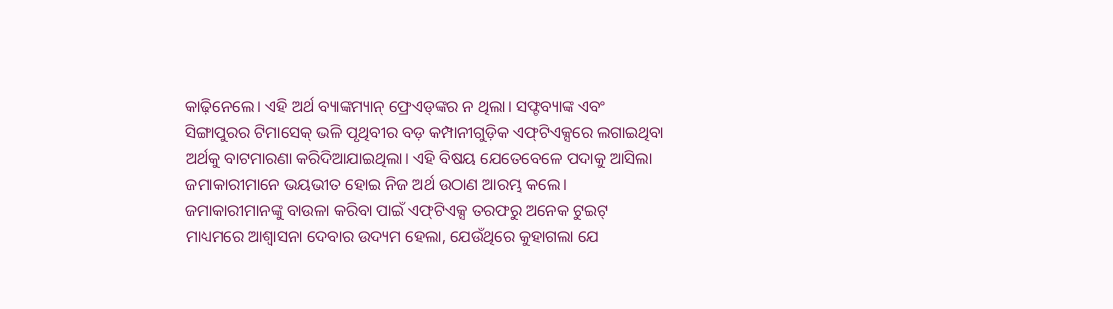କାଢ଼ିନେଲେ। ଏହି ଅର୍ଥ ବ୍ୟାଙ୍କମ୍ୟାନ୍‌ ଫ୍ରେଏଡ୍‌ଙ୍କର ନ ଥିଲା। ସଫ୍ଟବ୍ୟାଙ୍କ ଏବଂ ସିଙ୍ଗାପୁରର ଟିମାସେକ୍‌ ଭଳି ପୃଥିବୀର ବଡ଼ କମ୍ପାନୀଗୁଡ଼ିକ ଏଫ୍‌ଟିଏକ୍ସରେ ଲଗାଇଥିବା ଅର୍ଥକୁ ବାଟମାରଣା କରିଦିଆଯାଇଥିଲା। ଏହି ବିଷୟ ଯେତେବେଳେ ପଦାକୁ ଆସିଲା ଜମାକାରୀମାନେ ଭୟଭୀତ ହୋଇ ନିଜ ଅର୍ଥ ଉଠାଣ ଆରମ୍ଭ କଲେ। ଜମାକାରୀମାନଙ୍କୁ ବାଉଳା କରିବା ପାଇଁ ଏଫ୍‌ଟିଏକ୍ସ ତରଫରୁ ଅନେକ ଟୁଇଟ୍‌ ମାଧ୍ୟମରେ ଆଶ୍ୱାସନା ଦେବାର ଉଦ୍ୟମ ହେଲା, ଯେଉଁଥିରେ କୁହାଗଲା ଯେ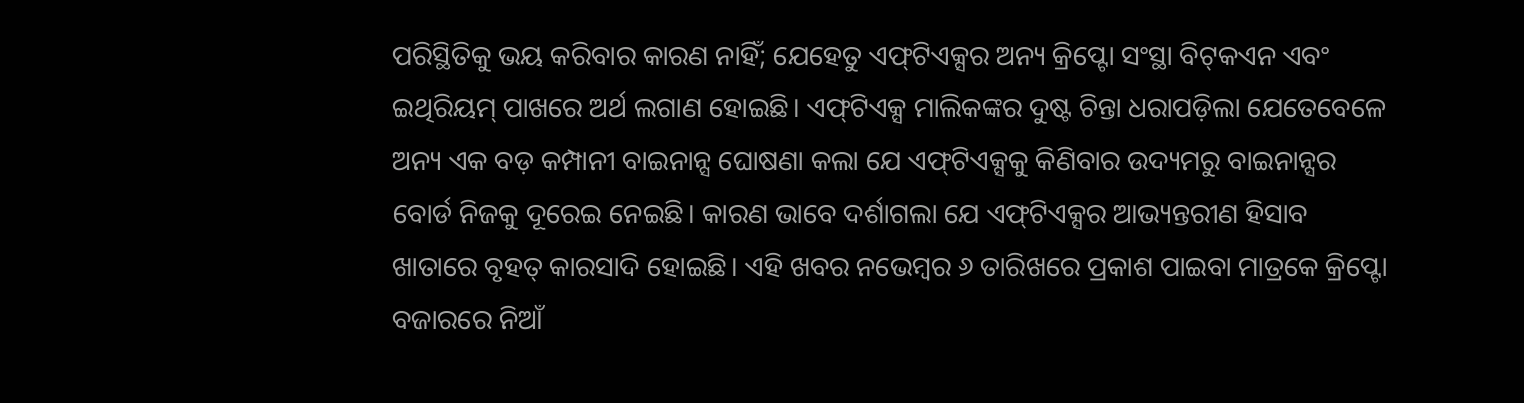ପରିସ୍ଥିତିକୁ ଭୟ କରିବାର କାରଣ ନାହିଁ; ଯେହେତୁ ଏଫ୍‌ଟିଏକ୍ସର ଅନ୍ୟ କ୍ରିପ୍ଟୋ ସଂସ୍ଥା ବିଟ୍‌କଏନ ଏବଂ ଇଥିରିୟମ୍‌ ପାଖରେ ଅର୍ଥ ଲଗାଣ ହୋଇଛି। ଏଫ୍‌ଟିଏକ୍ସ ମାଲିକଙ୍କର ଦୁଷ୍ଟ ଚିନ୍ତା ଧରାପଡ଼ିଲା ଯେତେବେଳେ ଅନ୍ୟ ଏକ ବଡ଼ କମ୍ପାନୀ ବାଇନାନ୍ସ ଘୋଷଣା କଲା ଯେ ଏଫ୍‌ଟିଏକ୍ସକୁ କିଣିବାର ଉଦ୍ୟମରୁ ବାଇନାନ୍ସର ବୋର୍ଡ ନିଜକୁ ଦୂରେଇ ନେଇଛି। କାରଣ ଭାବେ ଦର୍ଶାଗଲା ଯେ ଏଫ୍‌ଟିଏକ୍ସର ଆଭ୍ୟନ୍ତରୀଣ ହିସାବ ଖାତାରେ ବୃହତ୍‌ କାରସାଦି ହୋଇଛି। ଏହି ଖବର ନଭେମ୍ବର ୬ ତାରିଖରେ ପ୍ରକାଶ ପାଇବା ମାତ୍ରକେ କ୍ରିପ୍ଟୋ ବଜାରରେ ନିଆଁ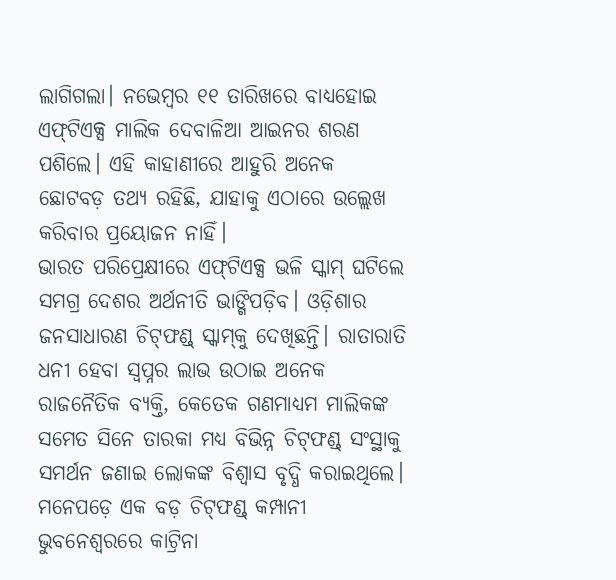ଲାଗିଗଲା। ନଭେମ୍ବର ୧୧ ତାରିଖରେ ବାଧ୍ୟହୋଇ ଏଫ୍‌ଟିଏକ୍ସ ମାଲିକ ଦେବାଳିଆ ଆଇନର ଶରଣ ପଶିଲେ। ଏହି କାହାଣୀରେ ଆହୁରି ଅନେକ ଛୋଟବଡ଼ ତଥ୍ୟ ରହିଛି, ଯାହାକୁ ଏଠାରେ ଉଲ୍ଲେଖ କରିବାର ପ୍ରୟୋଜନ ନାହିଁ।
ଭାରତ ପରିପ୍ରେକ୍ଷୀରେ ଏଫ୍‌ଟିଏକ୍ସ ଭଳି ସ୍କାମ୍‌ ଘଟିଲେ ସମଗ୍ର ଦେଶର ଅର୍ଥନୀତି ଭାଙ୍ଗିପଡ଼ିବ। ଓଡ଼ିଶାର ଜନସାଧାରଣ ଚିଟ୍‌ଫଣ୍ଡ୍‌ ସ୍କାମ୍‌କୁ ଦେଖିଛନ୍ତି। ରାତାରାତି ଧନୀ ହେବା ସ୍ବପ୍ନର ଲାଭ ଉଠାଇ ଅନେକ ରାଜନୈତିକ ବ୍ୟକ୍ତି, କେତେକ ଗଣମାଧ୍ୟମ ମାଲିକଙ୍କ ସମେତ ସିନେ ତାରକା ମଧ୍ୟ ବିଭିନ୍ନ ଚିଟ୍‌ଫଣ୍ଡ୍‌ ସଂସ୍ଥାକୁ ସମର୍ଥନ ଜଣାଇ ଲୋକଙ୍କ ବିଶ୍ୱାସ ବୃଦ୍ଧି କରାଇଥିଲେ। ମନେପଡ଼େ ଏକ ବଡ଼ ଚିଟ୍‌ଫଣ୍ଡ୍‌ କମ୍ପାନୀ ଭୁବନେଶ୍ୱରରେ କାଟ୍ରିନା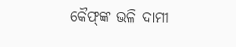କୈଫ୍‌ଙ୍କ ଭଳି ଦାମୀ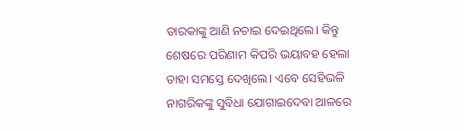ତାରକାଙ୍କୁ ଆଣି ନଚାଇ ଦେଇଥିଲେ। କିନ୍ତୁ ଶେଷରେ ପରିଣାମ କିପରି ଭୟାବହ ହେଲା ତାହା ସମସ୍ତେ ଦେଖିଲେ। ଏବେ ସେହିଭଳି ନାଗରିକଙ୍କୁ ସୁବିଧା ଯୋଗାଇଦେବା ଆଳରେ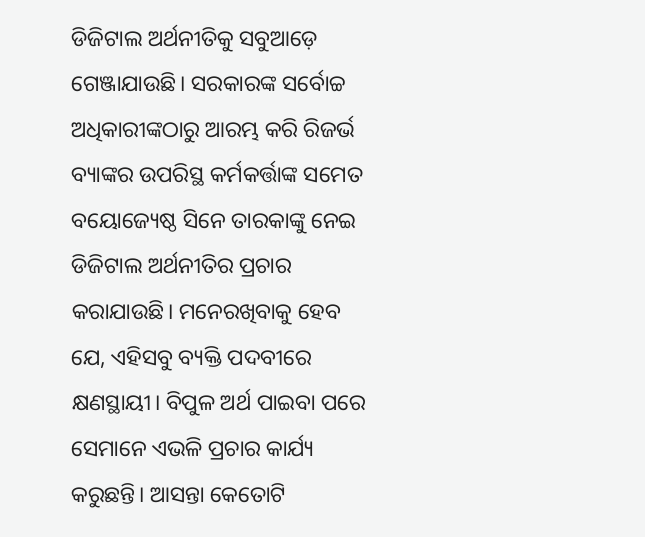ଡିଜିଟାଲ ଅର୍ଥନୀତିକୁ ସବୁଆଡ଼େ ଗେଞ୍ଜାଯାଉଛି। ସରକାରଙ୍କ ସର୍ବୋଚ୍ଚ ଅଧିକାରୀଙ୍କଠାରୁ ଆରମ୍ଭ କରି ରିଜର୍ଭ ବ୍ୟାଙ୍କର ଉପରିସ୍ଥ କର୍ମକର୍ତ୍ତାଙ୍କ ସମେତ ବୟୋଜ୍ୟେଷ୍ଠ ସିନେ ତାରକାଙ୍କୁ ନେଇ ଡିଜିଟାଲ ଅର୍ଥନୀତିର ପ୍ରଚାର କରାଯାଉଛି। ମନେରଖିବାକୁ ହେବ ଯେ, ଏହିସବୁ ବ୍ୟକ୍ତି ପଦବୀରେ କ୍ଷଣସ୍ଥାୟୀ। ବିପୁଳ ଅର୍ଥ ପାଇବା ପରେ ସେମାନେ ଏଭଳି ପ୍ରଚାର କାର୍ଯ୍ୟ କରୁଛନ୍ତି। ଆସନ୍ତା କେତୋଟି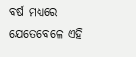ବର୍ଷ ମଧ୍ୟରେ ଯେତେବେଳେ ଏହି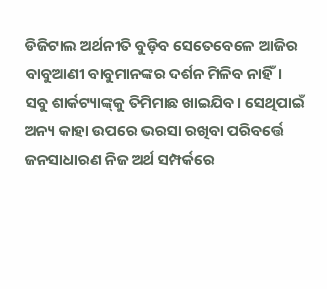ଡିଜିଟାଲ ଅର୍ଥନୀତି ବୁଡ଼ିବ ସେତେବେଳେ ଆଜିର ବାବୁଆଣୀ ବାବୁମାନଙ୍କର ଦର୍ଶନ ମିଳିବ ନାହିଁ। ସବୁ ଶାର୍କଟ୍ୟାଙ୍କ୍‌କୁ ତିମିମାଛ ଖାଇଯିବ। ସେଥିପାଇଁ ଅନ୍ୟ କାହା ଉପରେ ଭରସା ରଖିବା ପରିବର୍ତ୍ତେ ଜନସାଧାରଣ ନିଜ ଅର୍ଥ ସମ୍ପର୍କରେ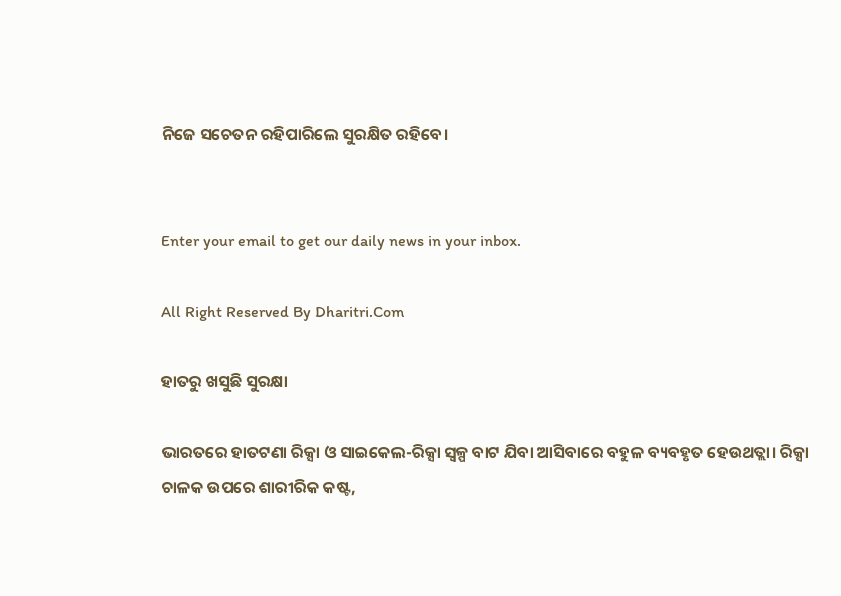ନିଜେ ସଚେତନ ରହିପାରିଲେ ସୁରକ୍ଷିତ ରହିବେ।


Enter your email to get our daily news in your inbox.

All Right Reserved By Dharitri.Com

ହାତରୁ ଖସୁଛି ସୁରକ୍ଷା

ଭାରତରେ ହାତଟଣା ରିକ୍ସା ଓ ସାଇକେଲ-ରିକ୍ସା ସ୍ବଳ୍ପ ବାଟ ଯିବା ଆସିବାରେ ବହୁଳ ବ୍ୟବହୃତ ହେଉଥତ୍ଲା। ରିକ୍ସା ଚାଳକ ଉପରେ ଶାରୀରିକ କଷ୍ଟ,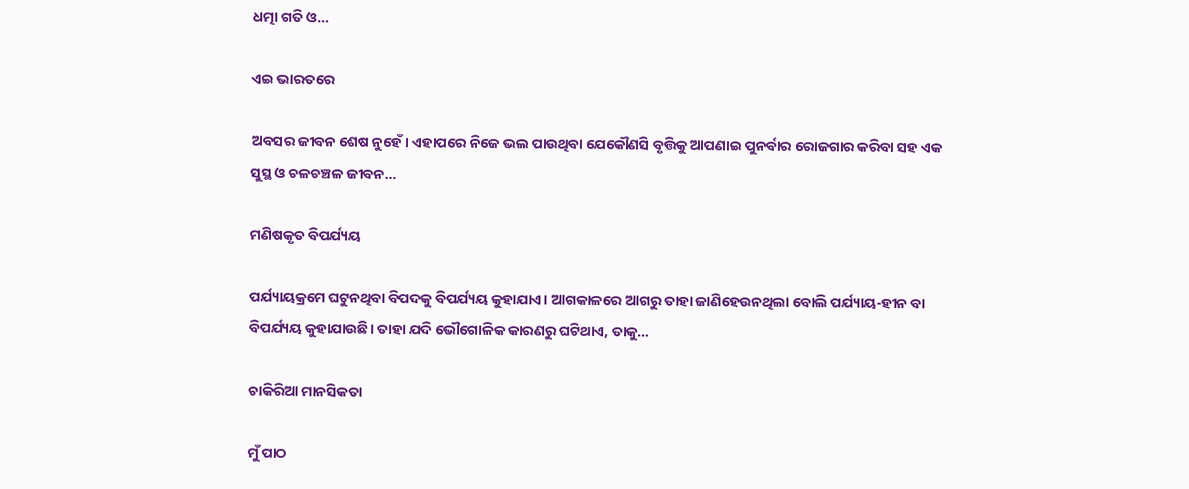ଧତ୍ମା ଗତି ଓ…

ଏଇ ଭାରତରେ

ଅବସର ଜୀବନ ଶେଷ ନୁହେଁ। ଏହାପରେ ନିଜେ ଭଲ ପାଉଥିବା ଯେକୌଣସି ବୃତ୍ତିକୁ ଆପଣାଇ ପୁନର୍ବାର ରୋଜଗାର କରିବା ସହ ଏକ ସୁସ୍ଥ ଓ ଚଳଚଞ୍ଚଳ ଜୀବନ…

ମଣିଷକୃତ ବିପର୍ଯ୍ୟୟ

ପର୍ଯ୍ୟାୟକ୍ରମେ ଘଟୁନଥିବା ବିପଦକୁ ବିପର୍ଯ୍ୟୟ କୁହାଯାଏ। ଆଗକାଳରେ ଆଗରୁ ତାହା ଜାଣିହେଉନଥିଲା ବୋଲି ପର୍ଯ୍ୟାୟ-ହୀନ ବା ବିପର୍ଯ୍ୟୟ କୁହାଯାଉଛି। ତାହା ଯଦି ଭୌଗୋଳିକ କାରଣରୁ ଘଟିଥାଏ, ତାକୁ…

ଚାକିରିଆ ମାନସିକତା

ମୁଁ ପାଠ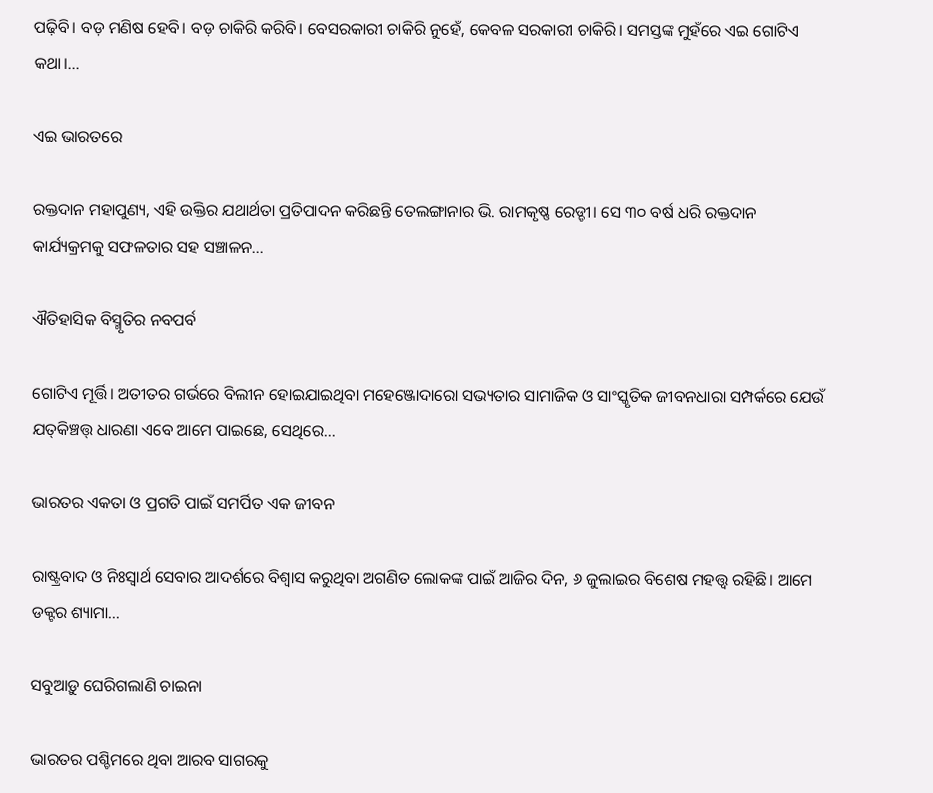ପଢ଼ିବି। ବଡ଼ ମଣିଷ ହେବି। ବଡ଼ ଚାକିରି କରିବି। ବେସରକାରୀ ଚାକିରି ନୁହେଁ, କେବଳ ସରକାରୀ ଚାକିରି। ସମସ୍ତଙ୍କ ମୁହଁରେ ଏଇ ଗୋଟିଏ କଥା।…

ଏଇ ଭାରତରେ

ରକ୍ତଦାନ ମହାପୁଣ୍ୟ, ଏହି ଉକ୍ତିର ଯଥାର୍ଥତା ପ୍ରତିପାଦନ କରିଛନ୍ତି ତେଲଙ୍ଗାନାର ଭି. ରାମକୃଷ୍ଣ ରେଡ୍ଡୀ। ସେ ୩୦ ବର୍ଷ ଧରି ରକ୍ତଦାନ କାର୍ଯ୍ୟକ୍ରମକୁ ସଫଳତାର ସହ ସଞ୍ଚାଳନ…

ଐତିହାସିକ ବିସ୍ମୃତିର ନବପର୍ବ

ଗୋଟିଏ ମୂର୍ତ୍ତି। ଅତୀତର ଗର୍ଭରେ ବିଲୀନ ହୋଇଯାଇଥିବା ମହେଞ୍ଜୋଦାରୋ ସଭ୍ୟତାର ସାମାଜିକ ଓ ସାଂସ୍କୃତିକ ଜୀବନଧାରା ସମ୍ପର୍କରେ ଯେଉଁ ଯତ୍‌କିଞ୍ଚତ୍ତ୍‌ ଧାରଣା ଏବେ ଆମେ ପାଇଛେ, ସେଥିରେ…

ଭାରତର ଏକତା ଓ ପ୍ରଗତି ପାଇଁ ସମର୍ପିତ ଏକ ଜୀବନ

ରାଷ୍ଟ୍ରବାଦ ଓ ନିଃସ୍ବାର୍ଥ ସେବାର ଆଦର୍ଶରେ ବିଶ୍ୱାସ କରୁଥିବା ଅଗଣିତ ଲୋକଙ୍କ ପାଇଁ ଆଜିର ଦିନ, ୬ ଜୁଲାଇର ବିଶେଷ ମହତ୍ତ୍ୱ ରହିଛି। ଆମେ ଡକ୍ଟର ଶ୍ୟାମା…

ସବୁଆଡ଼ୁ ଘେରିଗଲାଣି ଚାଇନା

ଭାରତର ପଶ୍ଚିମରେ ଥିବା ଆରବ ସାଗରକୁ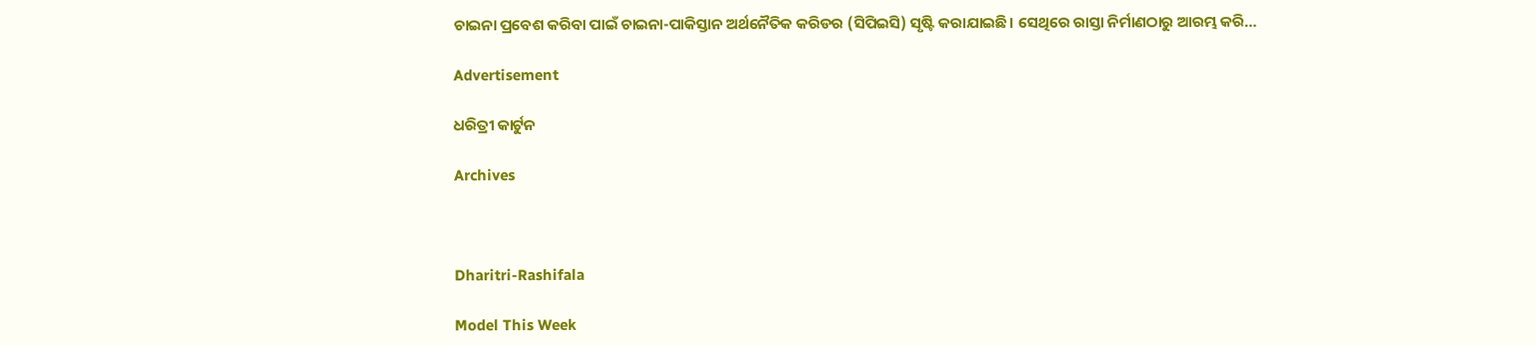ଚାଇନା ପ୍ରବେଶ କରିବା ପାଇଁ ଚାଇନା-ପାକିସ୍ତାନ ଅର୍ଥନୈତିକ କରିଡର (ସିପିଇସି) ସୃଷ୍ଟି କରାଯାଇଛି। ସେଥିରେ ରାସ୍ତା ନିର୍ମାଣଠାରୁ ଆରମ୍ଭ କରି…

Advertisement

ଧରିତ୍ରୀ କାର୍ଟୁନ

Archives



Dharitri-Rashifala

Model This Week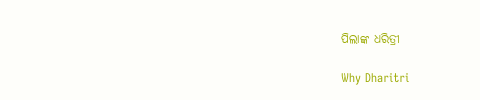ପିଲାଙ୍କ ଧରିତ୍ରୀ

Why Dharitri